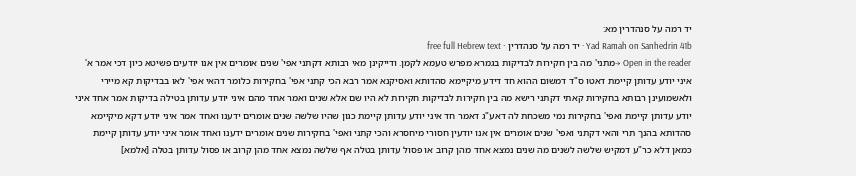יד רמה על סנהדרין מא:
Yad Ramah on Sanhedrin 41b · יד רמה על סנהדרין · free full Hebrew text
Open in the reader →מתני' מה בין חקירות לבדיקות בגמרא מפרש טעמא לקמן. ודייקינן מאי רבותא דקתני אפי' שנים אומרים אין אנו יודעים פשיטא כיון דכי אמר א' איני יודע עדותן קיימת דאטו ס"ד דמשום ההוא חד דידע מיקיימא סהדותא ואסיקנא אמר רבא הכי קתני אפי' בחקירות כלומר דהאי אפי' לאו בבדיקות קא מיירי ולאשמועינן רבותא בחקירות קאתי דקתני רישא מה בין חקירות לבדיקות חקירות לא היו שם אלא שנים ואמר אחד מהם איני יודע עדותן בטילה בדיקות אמר אחד איני יודע עדותן קיימת ואפי' בחקירות נמי משכחת לה דאע"ג דאמר חד איני יודע עדותן קיימת כגון שהיו שלשה שנים אומרים ידענו ואחד אמר איני יודע דקא מיקיימא סהדותא בהנך תרי והאי דקתני ואפי' שנים אומרים אין אנו יודעין חסורי מיחסרא והכי קתני ואפי' בחקירות שנים אומרים ידענו ואחד אומר איני יודע עדותן קיימת כמאן דלא כר"ע דמקיש שלשה לשנים מה שנים נמצא אחד מהן קרוב או פסול עדותן בטלה אף שלשה נמצא אחד מהן קרוב או פסול עדותן בטלה [אלמא]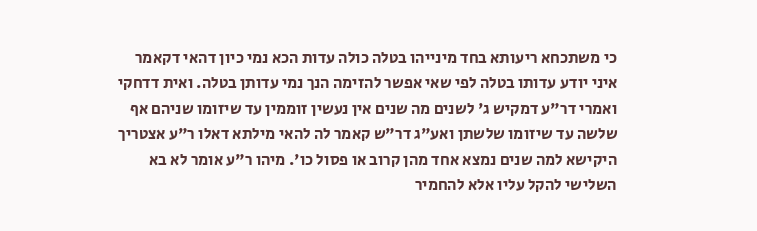כי משתכחא ריעותא בחד מינייהו בטלה כולה עדות הכא נמי כיון דהאי דקאמר איני יודע עדותו בטלה לפי שאי אפשר להזימה הנך נמי עדותן בטלה. ואית דדחקי ואמרי דר"ע דמקיש ג' לשנים מה שנים אין נעשין זוממין עד שיזומו שניהם אף שלשה עד שיזומו שלשתן ואע"ג דר"ש קאמר לה להאי מילתא דאלו ר"ע אצטריך היקישא למה שנים נמצא אחד מהן קרוב או פסול כו'. מיהו ר"ע אומר לא בא השלישי להקל עליו אלא להחמיר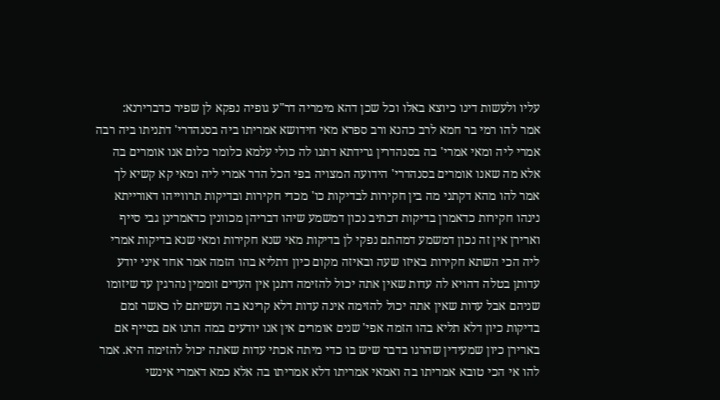עליו ולעשות דינו כיוצא באלו וכל שכן דהא מימריה דר"ע גופיה נפקא לן שפיר כדברירנא:
אמר להו רמי בר חמא לרב כהנא ורב ספרא מאי חידושא אמריתו ביה בסנהדרי' דתניתו ביה רבה אמרי ליה ומאי אמרי' בה בסנהדרין גרידתא דתנו לה כולי עלמא כלומר כלום אנו אומרים בה אלא מה שאנו אומרים בסנהדרי' הידועה המצויה בפי הכל הדר אמרי ליה ומאי קא קשיא לך אמר להו מהא דקתני מה בין חקירות לבדיקות כו' מכדי חקירות ובדיקות תרווייהו דאורייתא נינהו חקירות כדאמרן בדיקות דכתיב נכון דמשמע שיהו דבריהן מכוונין כדאמרינן גבי סייף וארירן אין זה נכון דמשמע דמהתם נפקי לן בדיקות מאי שנא חקירות ומאי שנא בדיקות אמרי ליה הכי השתא חקירות באיזו שעה ובאיזה מקום כיון דתליא בהו הזמה אמר אחד איני יודע עדותן בטלה דהויא לה עדות שאין אתה יכול להזימה דתנן אין העדים זוממין נהרגין עד שיזומו שניהם אבל עדות שאין אתה יכול להזימה אינה עדות דלא קרינא בה ועשיתם לו כאשר זמם בדיקות כיון דלא תליא בהו הזמה אפי' שנים אומרים אין אנו יודעים במה הרגו אם בסייף אם בארירן כיון שמעידין שהרגו בדבר שיש בו כדי מיתה אכתי עדות שאתה יכול להזימה היא. אמר להו אי הכי טובא אמריתו בה ואמאי אמריתו דלא אמריתו בה אלא כמא דאמרי אינשי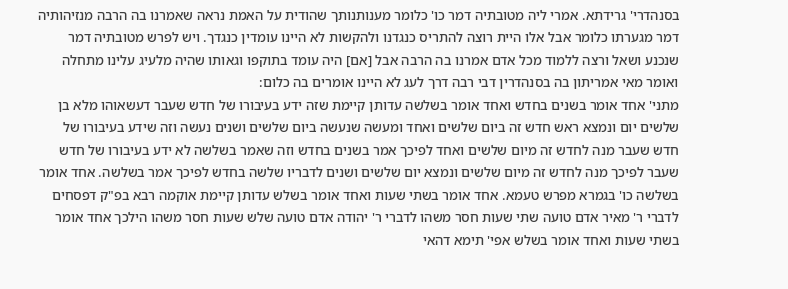בסנהדרי' גרידתא. אמרי ליה מטובתיה דמר כו' כלומר מענותנותך שהודית על האמת נראה שאמרנו בה הרבה מנזיהותיה דמר מגערתו כלומר אבל אלו היית רוצה להתריס כנגדנו ולהקשות לא היינו עומדין כנגדך. ויש לפרש מטובתיה דמר שנכנע ושאל ורצה ללמוד מכל אדם אמרנו בה הרבה אבל [אם] היה עומד בתוקפו וגאותו שהיה מלעיג עלינו מתחלה ואומר מאי אמריתון בה בסנהדרין דבי רבה דרך לעג לא היינו אומרים בה כלום:
מתני' אחד אומר בשנים בחדש ואחד אומר בשלשה עדותן קיימת שזה ידע בעיבורו של חדש שעבר דעשאוהו מלא בן שלשים יום ונמצא ראש חדש זה ביום שלשים ואחד ומעשה שנעשה ביום שלשים ושנים נעשה וזה שידע בעיבורו של חדש שעבר מנה לחדש זה מיום שלשים ואחד לפיכך אמר בשנים בחדש וזה שאמר בשלשה לא ידע בעיבורו של חדש שעבר לפיכך מנה לחדש זה מיום שלשים ונמצא יום שלשים ושנים לדבריו שלשה בחדש לפיכך אמר בשלשה. אחד אומר בשלשה כו' בגמרא מפרש טעמא. אחד אומר בשתי שעות ואחד אומר בשלש עדותן קיימת אוקמה רבא בפ"ק דפסחים לדברי ר' מאיר אדם טועה שתי שעות חסר משהו לדברי ר' יהודה אדם טועה שלש שעות חסר משהו הילכך אחד אומר בשתי שעות ואחד אומר בשלש אפי' תימא דהאי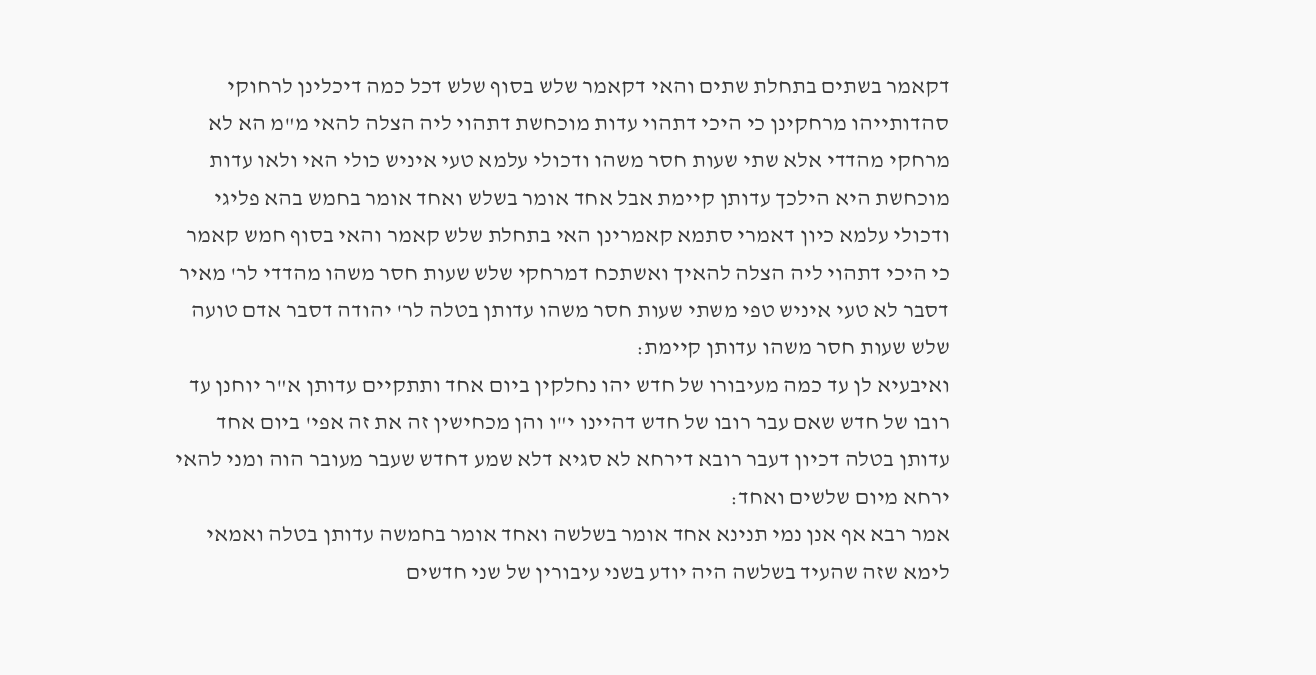דקאמר בשתים בתחלת שתים והאי דקאמר שלש בסוף שלש דכל כמה דיכלינן לרחוקי סהדותייהו מרחקינן כי היכי דתהוי עדות מוכחשת דתהוי ליה הצלה להאי מ"מ הא לא מרחקי מהדדי אלא שתי שעות חסר משהו ודכולי עלמא טעי איניש כולי האי ולאו עדות מוכחשת היא הילכך עדותן קיימת אבל אחד אומר בשלש ואחד אומר בחמש בהא פליגי ודכולי עלמא כיון דאמרי סתמא קאמרינן האי בתחלת שלש קאמר והאי בסוף חמש קאמר כי היכי דתהוי ליה הצלה להאיך ואשתכח דמרחקי שלש שעות חסר משהו מהדדי לר' מאיר דסבר לא טעי איניש טפי משתי שעות חסר משהו עדותן בטלה לר' יהודה דסבר אדם טועה שלש שעות חסר משהו עדותן קיימת:
ואיבעיא לן עד כמה מעיבורו של חדש יהו נחלקין ביום אחד ותתקיים עדותן א"ר יוחנן עד רובו של חדש שאם עבר רובו של חדש דהיינו י"ו והן מכחישין זה את זה אפי' ביום אחד עדותן בטלה דכיון דעבר רובא דירחא לא סגיא דלא שמע דחדש שעבר מעובר הוה ומני להאי ירחא מיום שלשים ואחד:
אמר רבא אף אנן נמי תנינא אחד אומר בשלשה ואחד אומר בחמשה עדותן בטלה ואמאי לימא שזה שהעיד בשלשה היה יודע בשני עיבורין של שני חדשים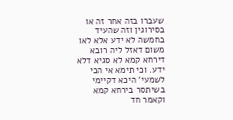שעברו בזה אחר זה או בסירוגין וזה שהעיד בחמשה לא ידע אלא לאו משום דאזל ליה רובא דירחא קמא לא סגיא דלא ידע. וכי תימא אי הכי לשמעי' היכא דקיימי בשיתסר בירחא קמא וקאמר חד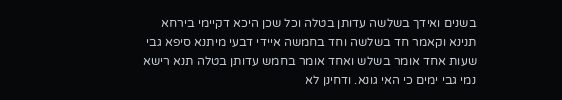בשנים ואידך בשלשה עדותן בטלה וכל שכן היכא דקיימי בירחא תנינא וקאמר חד בשלשה וחד בחמשה איידי דבעי מיתנא סיפא גבי שעות אחד אומר בשלש ואחד אומר בחמש עדותן בטלה תנא רישא נמי גבי ימים כי האי גונא. ודחינן לא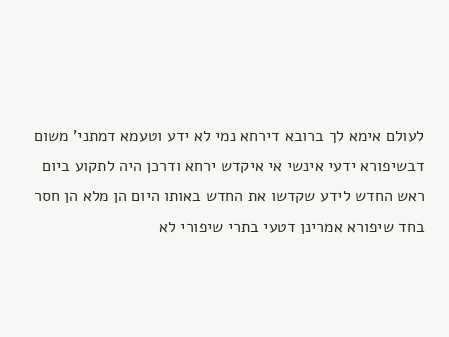לעולם אימא לך ברובא דירחא נמי לא ידע וטעמא דמתני' משום דבשיפורא ידעי אינשי אי איקדש ירחא ודרכן היה לתקוע ביום ראש החדש לידע שקדשו את החדש באותו היום הן מלא הן חסר בחד שיפורא אמרינן דטעי בתרי שיפורי לא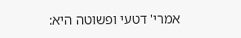אמרי' דטעי ופשוטה היא: